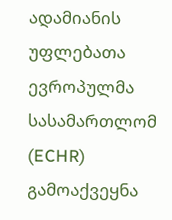ადამიანის უფლებათა ევროპულმა სასამართლომ (ECHR) გამოაქვეყნა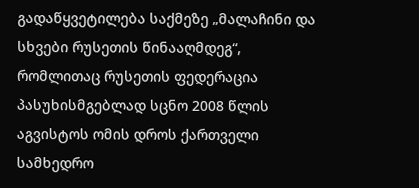გადაწყვეტილება საქმეზე „მალაჩინი და სხვები რუსეთის წინააღმდეგ“, რომლითაც რუსეთის ფედერაცია პასუხისმგებლად სცნო 2008 წლის აგვისტოს ომის დროს ქართველი სამხედრო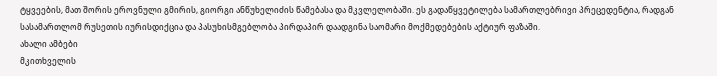ტყვეების, მათ შორის ეროვნული გმირის, გიორგი ანწუხელიძის წამებასა და მკვლელობაში. ეს გადაწყვეტილება სამართლებრივი პრეცედენტია, რადგან სასამართლომ რუსეთის იურისდიქცია და პასუხისმგებლობა პირდაპირ დაადგინა საომარი მოქმედებების აქტიურ ფაზაში.
ახალი ამბები
მკითხველის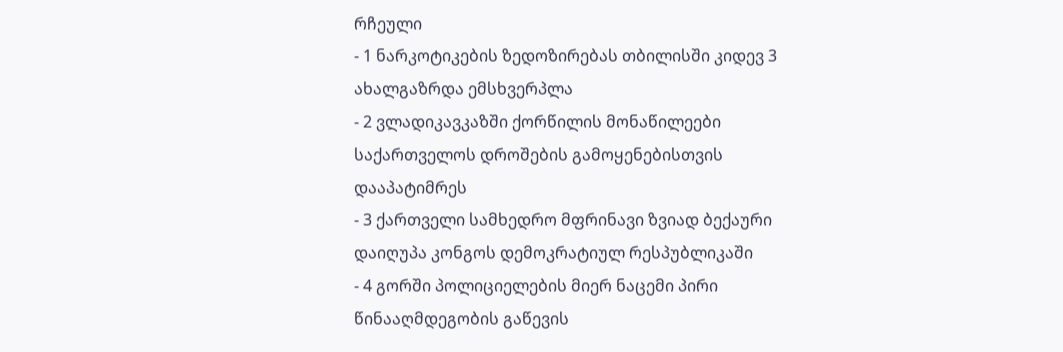რჩეული
- 1 ნარკოტიკების ზედოზირებას თბილისში კიდევ 3 ახალგაზრდა ემსხვერპლა
- 2 ვლადიკავკაზში ქორწილის მონაწილეები საქართველოს დროშების გამოყენებისთვის დააპატიმრეს
- 3 ქართველი სამხედრო მფრინავი ზვიად ბექაური დაიღუპა კონგოს დემოკრატიულ რესპუბლიკაში
- 4 გორში პოლიციელების მიერ ნაცემი პირი წინააღმდეგობის გაწევის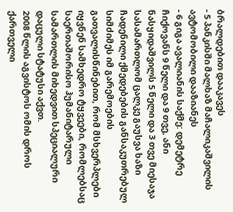ბრალდებით დააკავეს
- 5 პანკისში მალხაზ მაჩალიკაშვილის ავტომობილი დააზიანეს
- 6 გიგა ავალიანის საქმე: დემეტრე ჩიქოვანს 9 წელი და 9 თვე, ანი ნასყიდაშვილს 5 წელი და 3 თვე მიესაჯა
სასამართლომ ცალკე გაუსვა ხაზი ჩადენილი ქმედებების განსაკუთრებულ სიმძიმეს იმ გარემოების გათვალისწინებით, რომ მსხვერპლები იყვნენ სამხედრო ტყვეები, რომლებსაც საერთაშორისო ჰუმანიტარული სამართლის მიხედვით სპეციალური დაცული სტატუსი აქვთ.
2008 წლის აგვისტოს ომის დროს ქართველი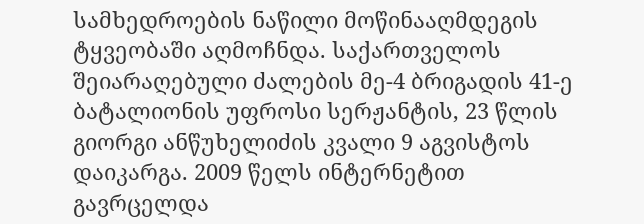სამხედროების ნაწილი მოწინააღმდეგის ტყვეობაში აღმოჩნდა. საქართველოს შეიარაღებული ძალების მე-4 ბრიგადის 41-ე ბატალიონის უფროსი სერჟანტის, 23 წლის გიორგი ანწუხელიძის კვალი 9 აგვისტოს დაიკარგა. 2009 წელს ინტერნეტით გავრცელდა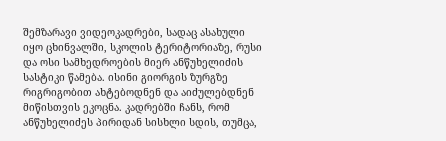შემზარავი ვიდეოკადრები, სადაც ასახული იყო ცხინვალში, სკოლის ტერიტორიაზე, რუსი და ოსი სამხედროების მიერ ანწუხელიძის სასტიკი წამება. ისინი გიორგის ზურგზე რიგრიგობით ახტებოდნენ და აიძულებდნენ მიწისთვის ეკოცნა. კადრებში ჩანს, რომ ანწუხელიძეს პირიდან სისხლი სდის, თუმცა,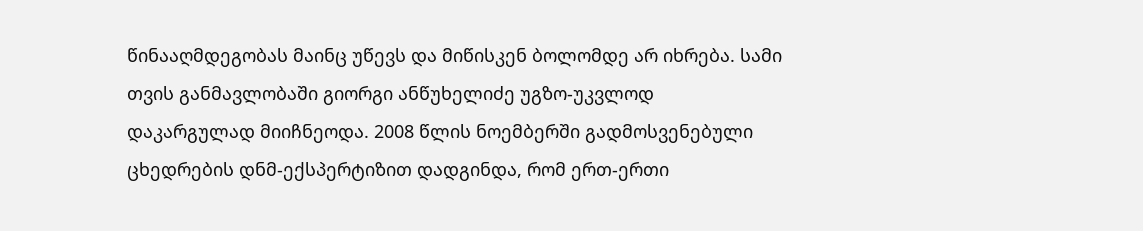წინააღმდეგობას მაინც უწევს და მიწისკენ ბოლომდე არ იხრება. სამი თვის განმავლობაში გიორგი ანწუხელიძე უგზო-უკვლოდ დაკარგულად მიიჩნეოდა. 2008 წლის ნოემბერში გადმოსვენებული ცხედრების დნმ-ექსპერტიზით დადგინდა, რომ ერთ-ერთი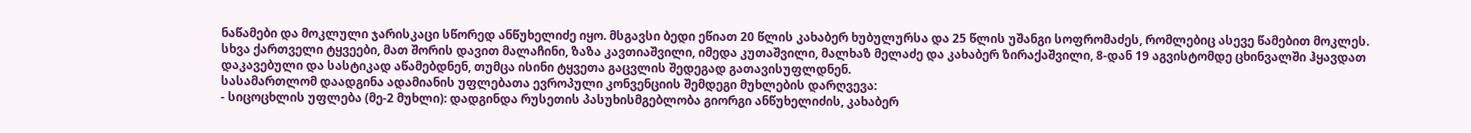ნაწამები და მოკლული ჯარისკაცი სწორედ ანწუხელიძე იყო. მსგავსი ბედი ეწიათ 20 წლის კახაბერ ხუბულურსა და 25 წლის უშანგი სოფრომაძეს, რომლებიც ასევე წამებით მოკლეს.
სხვა ქართველი ტყვეები, მათ შორის დავით მალაჩინი, ზაზა კავთიაშვილი, იმედა კუთაშვილი, მალხაზ მელაძე და კახაბერ ზირაქაშვილი, 8-დან 19 აგვისტომდე ცხინვალში ჰყავდათ დაკავებული და სასტიკად აწამებდნენ, თუმცა ისინი ტყვეთა გაცვლის შედეგად გათავისუფლდნენ.
სასამართლომ დაადგინა ადამიანის უფლებათა ევროპული კონვენციის შემდეგი მუხლების დარღვევა:
- სიცოცხლის უფლება (მე-2 მუხლი): დადგინდა რუსეთის პასუხისმგებლობა გიორგი ანწუხელიძის, კახაბერ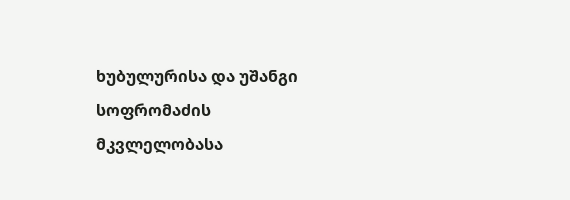ხუბულურისა და უშანგი სოფრომაძის მკვლელობასა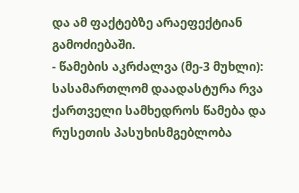და ამ ფაქტებზე არაეფექტიან გამოძიებაში.
- წამების აკრძალვა (მე-3 მუხლი): სასამართლომ დაადასტურა რვა ქართველი სამხედროს წამება და რუსეთის პასუხისმგებლობა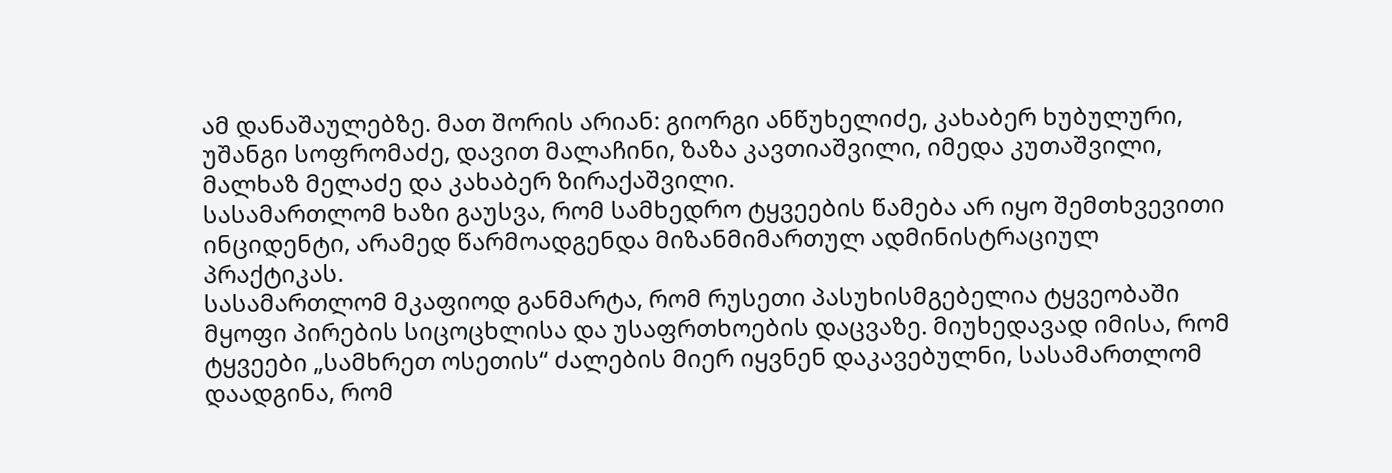ამ დანაშაულებზე. მათ შორის არიან: გიორგი ანწუხელიძე, კახაბერ ხუბულური, უშანგი სოფრომაძე, დავით მალაჩინი, ზაზა კავთიაშვილი, იმედა კუთაშვილი, მალხაზ მელაძე და კახაბერ ზირაქაშვილი.
სასამართლომ ხაზი გაუსვა, რომ სამხედრო ტყვეების წამება არ იყო შემთხვევითი ინციდენტი, არამედ წარმოადგენდა მიზანმიმართულ ადმინისტრაციულ პრაქტიკას.
სასამართლომ მკაფიოდ განმარტა, რომ რუსეთი პასუხისმგებელია ტყვეობაში მყოფი პირების სიცოცხლისა და უსაფრთხოების დაცვაზე. მიუხედავად იმისა, რომ ტყვეები „სამხრეთ ოსეთის“ ძალების მიერ იყვნენ დაკავებულნი, სასამართლომ დაადგინა, რომ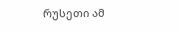რუსეთი ამ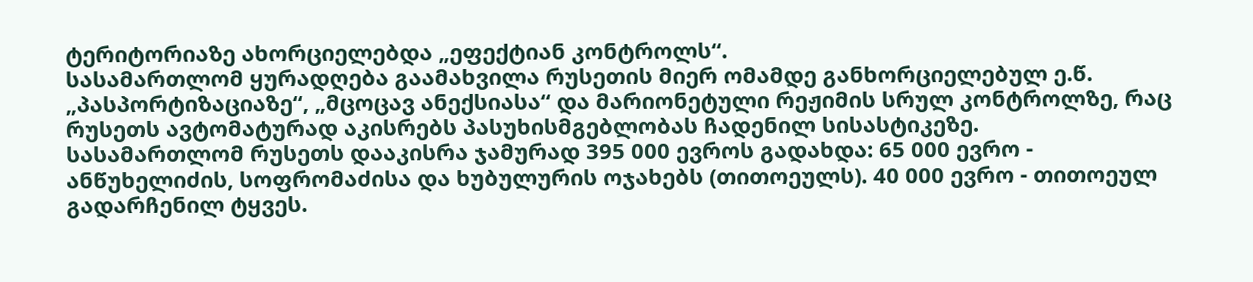ტერიტორიაზე ახორციელებდა „ეფექტიან კონტროლს“.
სასამართლომ ყურადღება გაამახვილა რუსეთის მიერ ომამდე განხორციელებულ ე.წ. „პასპორტიზაციაზე“, „მცოცავ ანექსიასა“ და მარიონეტული რეჟიმის სრულ კონტროლზე, რაც რუსეთს ავტომატურად აკისრებს პასუხისმგებლობას ჩადენილ სისასტიკეზე.
სასამართლომ რუსეთს დააკისრა ჯამურად 395 000 ევროს გადახდა: 65 000 ევრო - ანწუხელიძის, სოფრომაძისა და ხუბულურის ოჯახებს (თითოეულს). 40 000 ევრო - თითოეულ გადარჩენილ ტყვეს.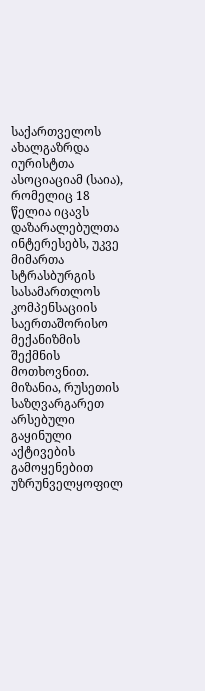საქართველოს ახალგაზრდა იურისტთა ასოციაციამ (საია), რომელიც 18 წელია იცავს დაზარალებულთა ინტერესებს, უკვე მიმართა სტრასბურგის სასამართლოს კომპენსაციის საერთაშორისო მექანიზმის შექმნის მოთხოვნით. მიზანია, რუსეთის საზღვარგარეთ არსებული გაყინული აქტივების გამოყენებით უზრუნველყოფილ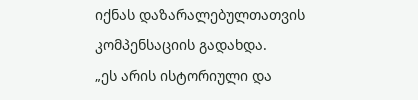იქნას დაზარალებულთათვის კომპენსაციის გადახდა.
„ეს არის ისტორიული და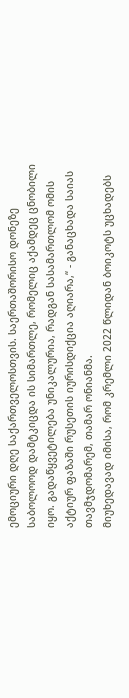ემოციური დღე საქართველოსთვის. საერთაშორისო დონეზე საბოლოოდ დამტკიცდა ის სიმართლე, რომელიც აქამდეც ცნობილი იყო. გადაწყვეტილება უნიკალურია, რადგან სასამართლომ ომის აქტიურ ფაზაში რუსეთის იურისდიქცია აღიარა,“ - განაცხადა საიას თავმჯდომარემ, თამარ ონიანმა.
მიუხედავად იმისა, რომ კრემლი 2022 წლიდან ბოიკოტს უცხადებს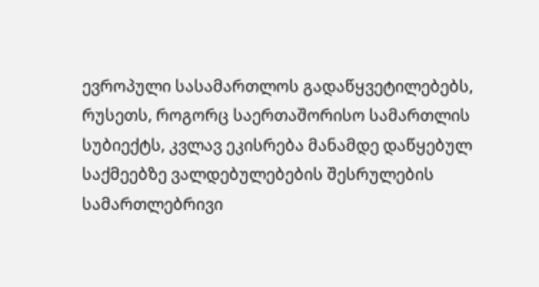ევროპული სასამართლოს გადაწყვეტილებებს, რუსეთს, როგორც საერთაშორისო სამართლის სუბიექტს, კვლავ ეკისრება მანამდე დაწყებულ საქმეებზე ვალდებულებების შესრულების სამართლებრივი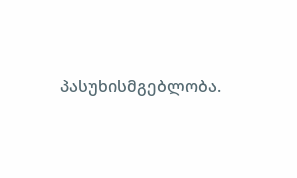პასუხისმგებლობა.